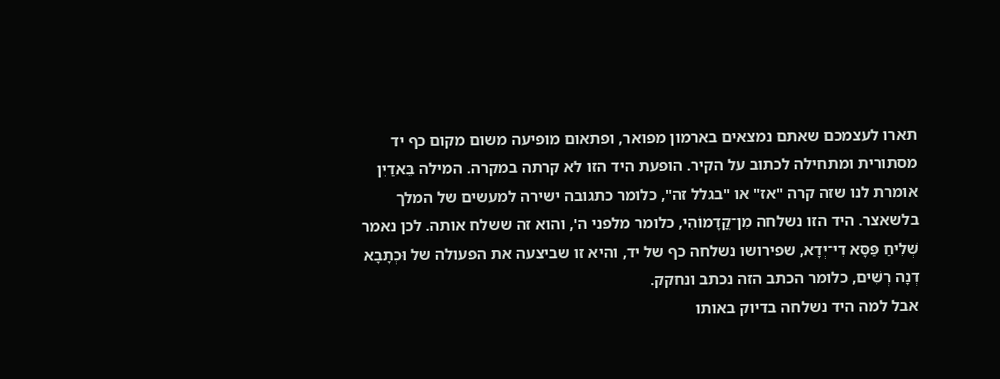תארו לעצמכם שאתם נמצאים בארמון מפואר, ופתאום מופיעה משום מקום כף יד מסתורית ומתחילה לכתוב על הקיר. הופעת היד הזו לא קרתה במקרה. המילה בֵּאדַיִן אומרת לנו שזה קרה "אז" או "בגלל זה", כלומר כתגובה ישירה למעשים של המלך בלשאצר. היד הזו נשלחה מִן־קֳדָמוֹהִי, כלומר מלפני ה', והוא זה ששלח אותה. לכן נאמר שְׁלִיחַ פַּסָּא דִי־יְדָא, שפירושו נשלחה כף של יד, והיא זו שביצעה את הפעולה של וּכְתָבָא דְנָה רְשִׁים, כלומר הכתב הזה נכתב ונחקק.
אבל למה היד נשלחה בדיוק באותו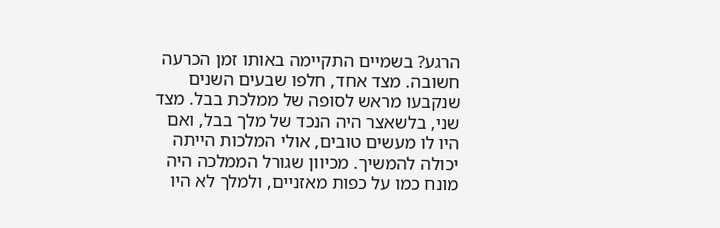הרגע? בשמיים התקיימה באותו זמן הכרעה חשובה. מצד אחד, חלפו שבעים השנים שנקבעו מראש לסופה של ממלכת בבל. מצד שני, בלשאצר היה הנכד של מלך בבל, ואם היו לו מעשים טובים, אולי המלכות הייתה יכולה להמשיך. מכיוון שגורל הממלכה היה מונח כמו על כפות מאזניים, ולמלך לא היו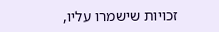זכויות שישמרו עליו,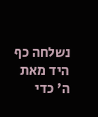נשלחה כף היד מאת ה' כדי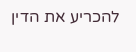להכריע את הדין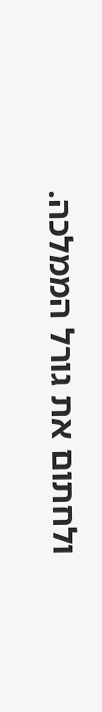ולחתום את גורל הממלכה.